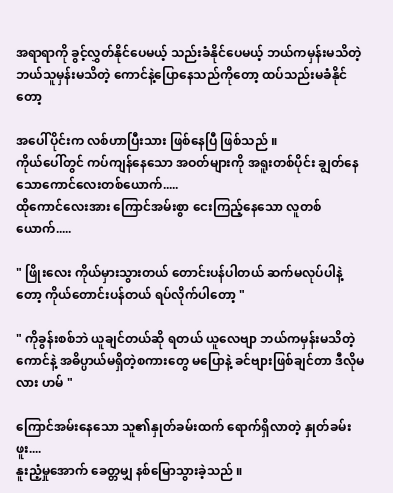အရာရာကို ခွင့်လွှတ်နိုင်ပေမယ့် သည်းခံနိုင်ပေမယ့် ဘယ်ကမှန်းမသိတဲ့ ဘယ်သူမှန်းမသိတဲ့ ကောင်နဲ့ပြောနေသည်ကိုတော့ ထပ်သည်းမခံနိုင်တော့

အပေါ်ပိုင်းက လစ်ဟာပြီးသား ဖြစ်နေပြီ ဖြစ်သည် ။
ကိုယ်ပေါ်တွင် ကပ်ကျန်နေသော အဝတ်များကို အရူးတစ်ပိုင်း ချွတ်နေသောကောင်လေးတစ်ယောက်.....
ထိုကောင်လေးအား ကြောင်အမ်းစွာ ငေးကြည့်နေသော လူတစ်ယောက်.....

" ဖြိုးလေး ကိုယ်မှားသွားတယ် တောင်းပန်ပါတယ် ဆက်မလုပ်ပါနဲ့တော့ ‌ကိုယ်တောင်းပန်တယ် ရပ်လိုက်ပါတော့ "

" ကိုခွန်းစစ်ဘဲ ယူချင်တယ်ဆို ရတယ် ယူလေဗျာ ဘယ်ကမှန်းမသိတဲ့ကောင်နဲ့ အဓိပ္ပာယ်မရှိတဲ့စကားတွေ မပြောနဲ့ ခင်ဗျားဖြစ်ချင်တာ ဒီလိုမလား ဟမ် "

ကြောင်အမ်းနေသော သူ၏နှုတ်ခမ်းထက် ရောက်ရှိလာတဲ့ နှုတ်ခမ်းဖူး....
နူးညံ့မှုအောက် ခေတ္တမျှ နစ်မြောသွားခဲ့သည် ။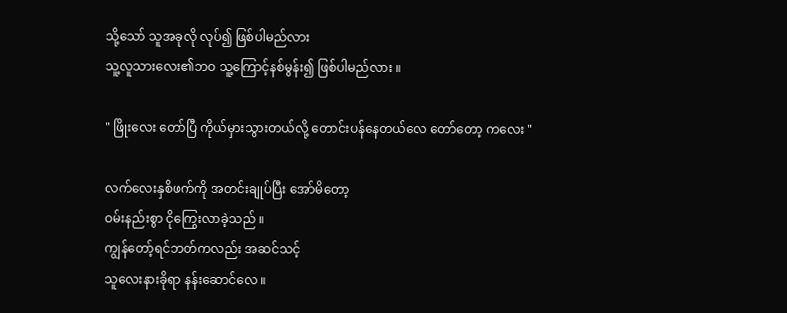သို့သော် သူအခုလို လုပ်၍ ဖြစ်ပါမည်လား
သူ့လူသားလေး၏ဘဝ သူ့ကြောင့်နစ်မွန်း၍ ဖြစ်ပါမည်လား ။

" ဖြိုးလေး တော်ပြီ ကိုယ်မှားသွားတယ်လို့ တောင်းပန်နေတယ်လေ တော်တော့ ကလေး "

လက်လေးနှစိဖက်ကို အတင်းချုပ်ပြီး အော်မိတော့
ဝမ်းနည်းစွာ ငိုကြွေးလာခဲ့သည် ။
ကျွန်တော့်ရင်ဘတ်ကလည်း အဆင်သင့်
သူလေးနားခိုရာ နန်းဆောင်လေ ။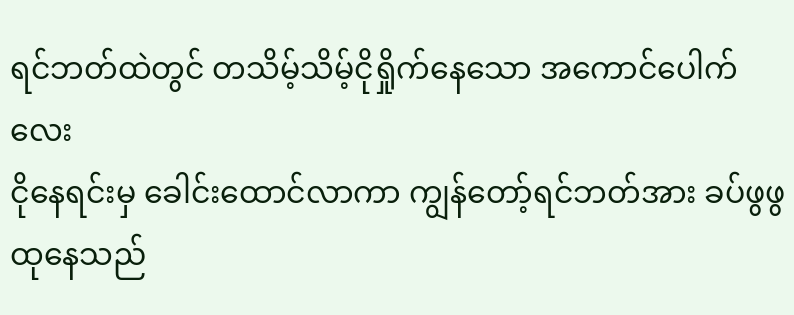ရင်ဘတ်ထဲတွင် တသိမ့်သိမ့်ငိုရှိုက်နေသော အကောင်ပေါက်လေး
ငိုနေရင်းမှ ခေါင်းထောင်လာကာ ကျွန်တော့်ရင်ဘတ်အား ခပ်ဖွဖွထုနေသည်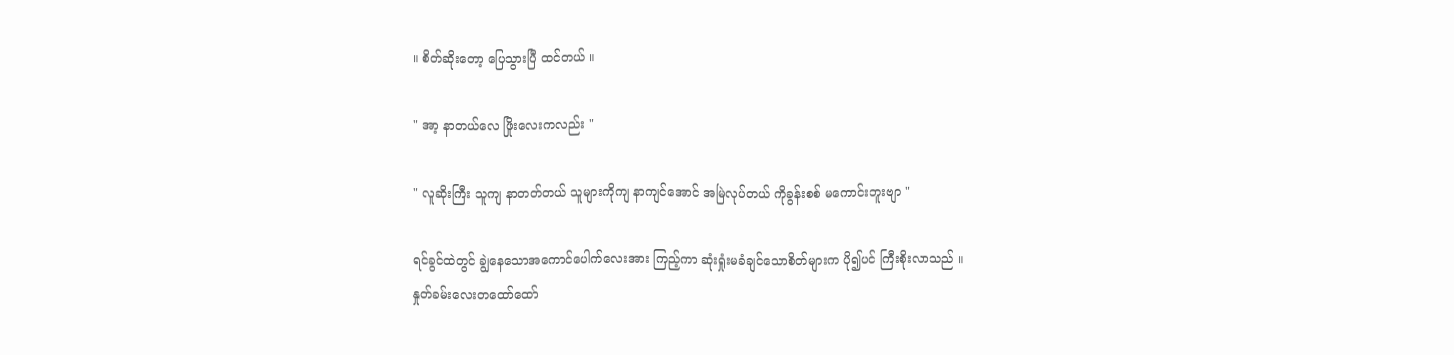။ စိတ်ဆိုးတော့ ပြေသွားပြီ ထင်တယ် ။

" အာ့ နာတယ်လေ ဖြိုးလေးကလည်း "

" လူဆိုးကြီး သူကျ နာတတ်တယ် သူများကိုကျ နာကျင်အောင် အမြဲလုပ်တယ် ကိုခွန်းစစ် မကောင်းဘူးဗျာ "

ရင်ခွင်ထဲတွင် ချွဲနေသောအကောင်ပေါက်လေးအား ကြည့်ကာ ဆုံးရှုံးမခံချင်သောစိတ်များက ပို၍ပင် ကြီးစိုးလာသည် ။
နှုတ်ခမ်းလေးတထော်ထော်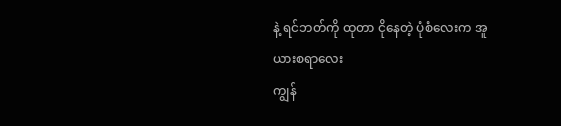နဲ့ ရင်ဘတ်ကို ထုတာ ငိုနေတဲ့ ပုံစံလေးက အူယားစရာလေး
ကျွန်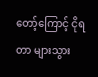တော့်ကြောင့် ငိုရတာ များသွား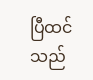ပြီထင်သည်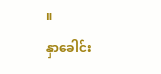။
နှာခေါင်း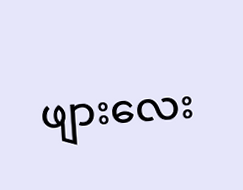ဖျားလေး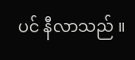ပင် နီလာသည် ။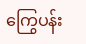ကြွေပန်း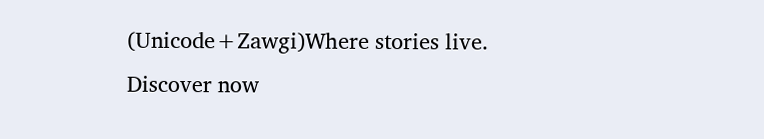(Unicode+Zawgi)Where stories live. Discover now